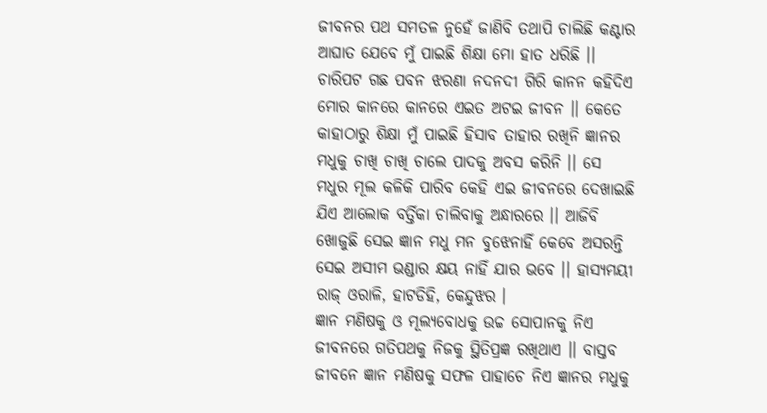ଜୀବନର ପଥ ସମତଳ ନୁହେଁ ଜାଣିବି ତଥାପି ଚାଲିଛି କଣ୍ଟାର ଆଘାତ ଯେବେ ମୁଁ ପାଇଛି ଶିକ୍ଷା ମୋ ହାତ ଧରିଛି ।। ଚାରିପଟ ଗଛ ପବନ ଝରଣା ନଦନଦୀ ଗିରି କାନନ କହିଦିଏ ମୋର କାନରେ କାନରେ ଏଇତ ଅଟଇ ଜୀବନ ।। କେତେ କାହାଠାରୁ ଶିକ୍ଷା ମୁଁ ପାଇଛି ହିସାବ ତାହାର ରଖିନି ଜ୍ଞାନର ମଧୁକୁ ଚାଖି ଚାଖି ଚାଲେ ପାଦକୁ ଅବସ କରିନି ।। ସେ ମଧୁର ମୂଲ କଳିକି ପାରିବ କେହି ଏଇ ଜୀବନରେ ଦେଖାଇଛି ଯିଏ ଆଲୋକ ବର୍ତ୍ତିକା ଚାଲିବାକୁ ଅନ୍ଧାରରେ ।। ଆଜିବି ଖୋଜୁଛି ସେଇ ଜ୍ଞାନ ମଧୁ ମନ ବୁଝେନାହିଁ କେବେ ଅସରନ୍ତି ସେଇ ଅସୀମ ଭଣ୍ଡାର କ୍ଷୟ ନାହିଁ ଯାର ଭବେ ।। ହାସ୍ୟମୟୀ ରାଜ୍ ଓରାଳି, ହାଟଡିହି, କେନ୍ଦୁଝର ।
ଜ୍ଞାନ ମଣିଷକୁ ଓ ମୂଲ୍ୟବୋଧକୁ ଉଚ୍ଚ ସୋପାନକୁ ନିଏ ଜୀବନରେ ଗତିପଥକୁ ନିଜକୁ ସ୍ଥିତିପ୍ରଜ୍ଞ ରଖିଥାଏ ।। ବାସ୍ତବ ଜୀବନେ ଜ୍ଞାନ ମଣିଷକୁ ସଫଳ ପାହାଚେ ନିଏ ଜ୍ଞାନର ମଧୁକୁ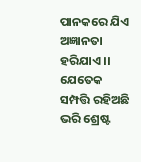ପାନକରେ ଯିଏ ଅଜ୍ଞାନତା ହରିଯାଏ ।। ଯେତେକ ସମ୍ପତ୍ତି ରହିଅଛି ଭରି ଶ୍ରେଷ୍ଟ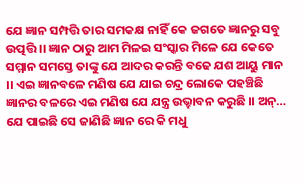ଯେ ଜ୍ଞାନ ସମ୍ପତ୍ତି ତାର ସମକକ୍ଷ ନାହିଁ କେ ଜଗତେ ଜ୍ଞାନରୁ ସବୁ ଉତ୍ପତ୍ତି ।। ଜ୍ଞାନ ଠାରୁ ଆମ ମିଳଇ ସଂସ୍କାର ମିଳେ ଯେ କେତେ ସମ୍ମାନ ସମସ୍ତେ ତାଙ୍କୁ ଯେ ଆଦର କରନ୍ତି ବଢେ ଯଶ ଆୟୁ ମାନ ।। ଏଇ ଜ୍ଞାନବଳେ ମଣିଷ ଯେ ଯାଇ ଚନ୍ଦ୍ର ଲୋକେ ପହଞ୍ଚିଛି ଜ୍ଞାନର ବଳରେ ଏଇ ମଣିଷ ଯେ ଯନ୍ତ୍ର ଉଭ୍ହାବନ କରୁଛି ।। ଅନ୍…
ଯେ ପାଇଛି ସେ ଜାଣିଛି ଜ୍ଞାନ ରେ କି ମଧୁ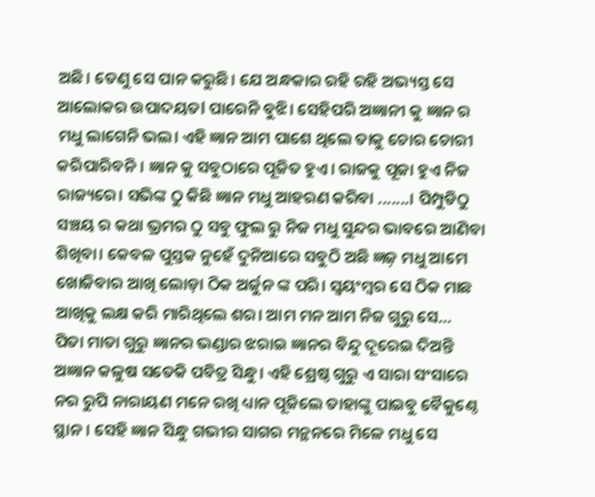ଅଛି। ତେଣୁ ସେ ପାନ କରୁଛି। ଯେ ଅନ୍ଧକାର ରହି ରହି ଅଭ୍ୟସ୍ତ ସେ ଆଲୋକର ଉପାଦୟତl ପାରେନି ବୁଝି। ସେହିପରି ଅଜ୍ଞାନୀ କୁ ଜ୍ଞାନ ର ମଧୁ ଲାଗେନି ଭଲ। ଏହି ଜ୍ଞାନ ଆମ ପାଶେ ଥିଲେ ତାକୁ ଚୋର ଚୋରୀ କରିପାରିବନି। ଜ୍ଞାନ କୁ ସବୁଠାରେ ପୂଜିତ ହୁଏ। ରାଜକୁ ପୂଜା ହୁଏ ନିଜ ରାଜ୍ୟରେ। ସଭିଙ୍କ ଠୁ କିଛି ଜ୍ଞାନ ମଧୁ ଆହରଣ କରିବା .......। ପିମ୍ପୁଡିଠୁ ସଞ୍ଚୟ ର କଥା ଭ୍ରମର ଠୁ ସବୁ ଫୁଲ ରୁ ନିଜ ମଧୁ ସୁନ୍ଦର ଭାବରେ ଆଣିବା ଶିଖିବା। କେବଳ ପୁସ୍ତକ ନୁହେଁ ଦୁନିଆରେ ସବୁଠି ଅଛି ଜ୍ଞଜ଼ ମଧୁ ଆମେ ଖୋଜିବାର ଆଖି ଲୋଡ଼ା ଠିକ ଅର୍ଜୁନ ଙ୍କ ପରି। ସ୍ୱୟଂମ୍ବର ସେ ଠିକ ମାଛ ଆଖିକୁ ଲକ୍ଷ କରି ମାରିଥିଲେ ଶର। ଆମ ମନ ଆମ ନିଜ ଗୁରୁ ସେ…
ପିତା ମାତା ଗୁରୁ ଜ୍ଞାନର ଭଣ୍ଡାର ଝରାଇ ଜ୍ଞାନର ବିନ୍ଦୁ ଦୂରେଇ ଦିଅନ୍ତି ଅଜ୍ଞାନ କଳୁଷ ସତେକି ପବିତ୍ର ସିନ୍ଧୁ। ଏହି ଶ୍ରେଷ୍ଠ ଗୁରୁ ଏ ସାରା ସଂସାରେ ନର ରୁପି ନାରାୟଣ ମନେ ରଖି ଧ୍ୟାନ ପୂଜିଲେ ତାହାଙ୍କୁ ପାଇବୁ ବୈକୁଣ୍ଠେ ସ୍ଥାନ। ସେହି ଜ୍ଞାନ ସିନ୍ଧୁ ଗଭୀର ସାଗର ମନ୍ଥନରେ ମିଳେ ମଧୁ ସେ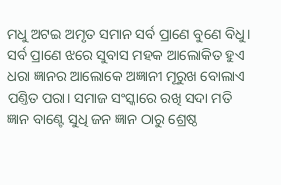ମଧୁ ଅଟଇ ଅମୃତ ସମାନ ସର୍ବ ପ୍ରାଣେ ବୁଣେ ବିଧୁ। ସର୍ବ ପ୍ରାଣେ ଝରେ ସୁବାସ ମହକ ଆଲୋକିତ ହୁଏ ଧରା ଜ୍ଞାନର ଆଲୋକେ ଅଜ୍ଞାନୀ ମୂରୁଖ ବୋଲାଏ ପଣ୍ତିତ ପରା। ସମାଜ ସଂସ୍କାରେ ରଖି ସଦା ମତି ଜ୍ଞାନ ବାଣ୍ଟେ ସୁଧି ଜନ ଜ୍ଞାନ ଠାରୁ ଶ୍ରେଷ୍ଠ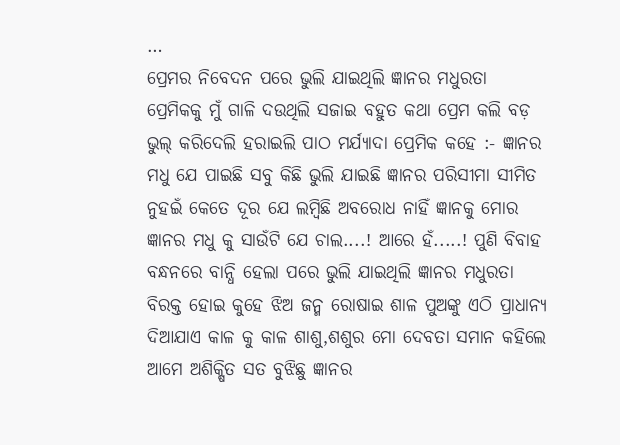…
ପ୍ରେମର ନିବେଦନ ପରେ ଭୁଲି ଯାଇଥିଲି ଜ୍ଞାନର ମଧୁରତା ପ୍ରେମିକକୁ ମୁଁ ଗାଳି ଦଉଥିଲି ସଜାଇ ବହୁତ କଥା ପ୍ରେମ କଲି ବଡ଼ ଭୁଲ୍ କରିଦେଲି ହରାଇଲି ପାଠ ମର୍ଯ୍ୟାଦା ପ୍ରେମିକ କହେ :- ଜ୍ଞାନର ମଧୁ ଯେ ପାଇଛି ସବୁ କିଛି ଭୁଲି ଯାଇଛି ଜ୍ଞାନର ପରିସୀମା ସୀମିତ ନୁହଇଁ କେତେ ଦୂର ଯେ ଲମ୍ବିଛି ଅବରୋଧ ନାହିଁ ଜ୍ଞାନକୁ ମୋର ଜ୍ଞାନର ମଧୁ କୁ ସାଉଁଟି ଯେ ଚାଲ....! ଆରେ ହଁ.....! ପୁଣି ବିବାହ ବନ୍ଧନରେ ବାନ୍ଧି ହେଲା ପରେ ଭୁଲି ଯାଇଥିଲି ଜ୍ଞାନର ମଧୁରତା ବିରକ୍ତ ହୋଇ କୁହେ ଝିଅ ଜନ୍ମ ରୋଷାଇ ଶାଳ ପୁଅଙ୍କୁ ଏଠି ପ୍ରାଧାନ୍ୟ ଦିଆଯାଏ କାଳ କୁ କାଳ ଶାଶୁ,ଶଶୁର ମୋ ଦେବତା ସମାନ କହିଲେ ଆମେ ଅଶିକ୍ଷିତ ସତ ବୁଝିଛୁ ଜ୍ଞାନର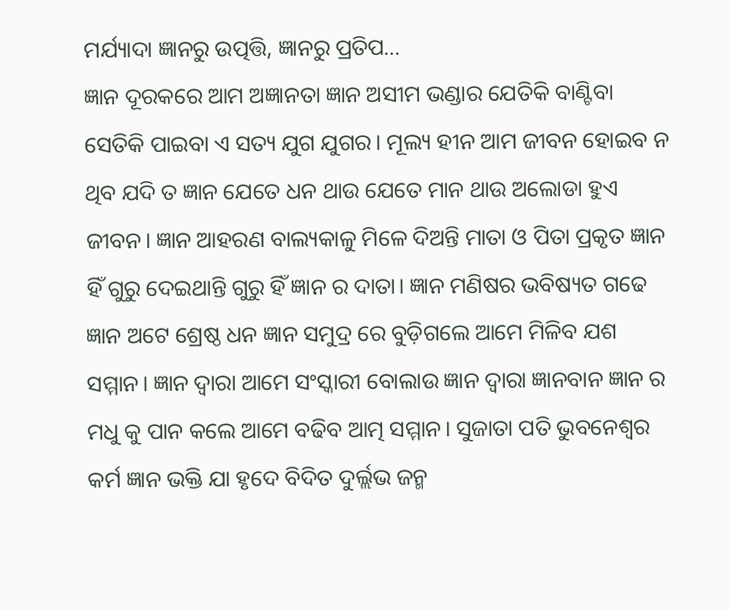ମର୍ଯ୍ୟାଦା ଜ୍ଞାନରୁ ଉତ୍ପତ୍ତି, ଜ୍ଞାନରୁ ପ୍ରତିପ…
ଜ୍ଞାନ ଦୂରକରେ ଆମ ଅଜ୍ଞାନତା ଜ୍ଞାନ ଅସୀମ ଭଣ୍ଡାର ଯେତିକି ବାଣ୍ଟିବା ସେତିକି ପାଇବା ଏ ସତ୍ୟ ଯୁଗ ଯୁଗର। ମୂଲ୍ୟ ହୀନ ଆମ ଜୀବନ ହୋଇବ ନ ଥିବ ଯଦି ତ ଜ୍ଞାନ ଯେତେ ଧନ ଥାଉ ଯେତେ ମାନ ଥାଉ ଅଲୋଡା ହୁଏ ଜୀବନ। ଜ୍ଞାନ ଆହରଣ ବାଲ୍ୟକାଳୁ ମିଳେ ଦିଅନ୍ତି ମାତା ଓ ପିତା ପ୍ରକୃତ ଜ୍ଞାନ ହିଁ ଗୁରୁ ଦେଇଥାନ୍ତି ଗୁରୁ ହିଁ ଜ୍ଞାନ ର ଦାତା। ଜ୍ଞାନ ମଣିଷର ଭବିଷ୍ୟତ ଗଢେ ଜ୍ଞାନ ଅଟେ ଶ୍ରେଷ୍ଠ ଧନ ଜ୍ଞାନ ସମୁଦ୍ର ରେ ବୁଡ଼ିଗଲେ ଆମେ ମିଳିବ ଯଶ ସମ୍ମାନ। ଜ୍ଞାନ ଦ୍ବାରା ଆମେ ସଂସ୍କାରୀ ବୋଲାଉ ଜ୍ଞାନ ଦ୍ବାରା ଜ୍ଞାନବାନ ଜ୍ଞାନ ର ମଧୁ କୁ ପାନ କଲେ ଆମେ ବଢିବ ଆତ୍ମ ସମ୍ମାନ। ସୁଜାତା ପତି ଭୁବନେଶ୍ୱର
କର୍ମ ଜ୍ଞାନ ଭକ୍ତି ଯା ହୃଦେ ବିଦିତ ଦୁର୍ଲ୍ଲଭ ଜନ୍ମ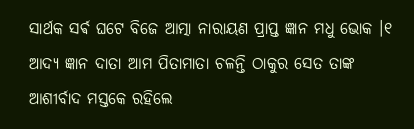ସାର୍ଥକ ସର୍ଵ ଘଟେ ବିଜେ ଆତ୍ମା ନାରାୟଣ ପ୍ରାପ୍ତ ଜ୍ଞାନ ମଧୁ ଭୋକ ।୧ ଆଦ୍ୟ ଜ୍ଞାନ ଦାତା ଆମ ପିତାମାତା ଚଳନ୍ତି ଠାକୁର ସେତ ତାଙ୍କ ଆଶୀର୍ବାଦ ମସ୍ତକେ ରହିଲେ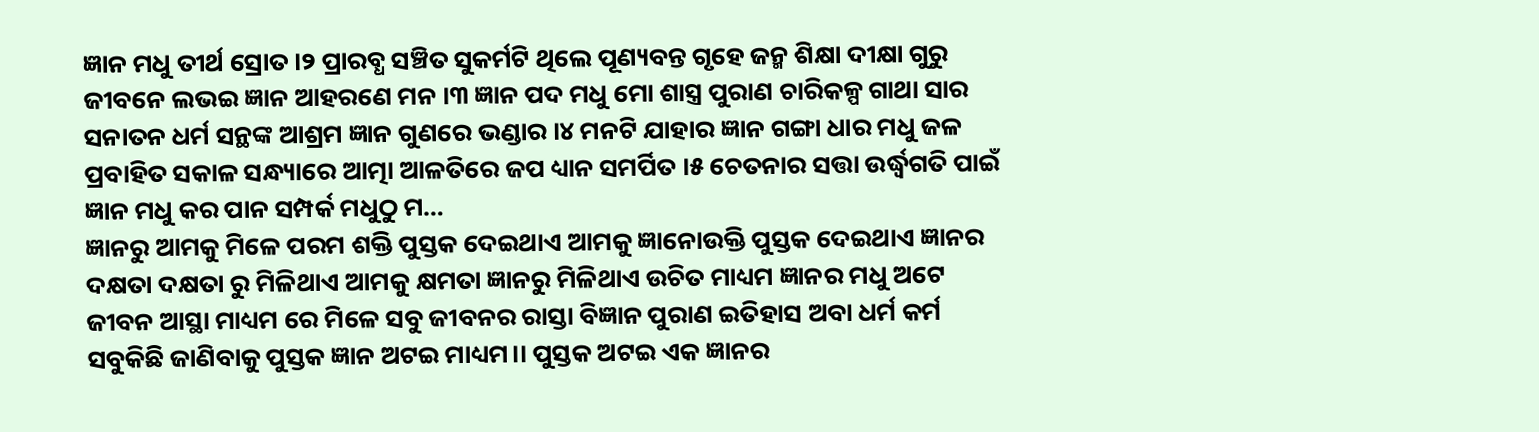ଜ୍ଞାନ ମଧୁ ତୀର୍ଥ ସ୍ରୋତ ।୨ ପ୍ରାରବ୍ଧ ସଞ୍ଚିତ ସୁକର୍ମଟି ଥିଲେ ପୂଣ୍ୟବନ୍ତ ଗୃହେ ଜନ୍ମ ଶିକ୍ଷା ଦୀକ୍ଷା ଗୁରୁ ଜୀବନେ ଲଭଇ ଜ୍ଞାନ ଆହରଣେ ମନ ।୩ ଜ୍ଞାନ ପଦ ମଧୁ ମୋ ଶାସ୍ତ୍ର ପୁରାଣ ଚାରିକଳ୍ପ ଗାଥା ସାର ସନାତନ ଧର୍ମ ସନ୍ଥଙ୍କ ଆଶ୍ରମ ଜ୍ଞାନ ଗୁଣରେ ଭଣ୍ଡାର ।୪ ମନଟି ଯାହାର ଜ୍ଞାନ ଗଙ୍ଗା ଧାର ମଧୁ ଜଳ ପ୍ରବାହିତ ସକାଳ ସନ୍ଧ୍ୟାରେ ଆତ୍ମା ଆଳତିରେ ଜପ ଧ୍ୟାନ ସମର୍ପିତ ।୫ ଚେତନାର ସତ୍ତା ଉର୍ଦ୍ଧ୍ବଗତି ପାଇଁ ଜ୍ଞାନ ମଧୁ କର ପାନ ସମ୍ପର୍କ ମଧୁଠୁ ମ…
ଜ୍ଞାନରୁ ଆମକୁ ମିଳେ ପରମ ଶକ୍ତି ପୁସ୍ତକ ଦେଇଥାଏ ଆମକୁ ଜ୍ଞାନୋଉକ୍ତି ପୁସ୍ତକ ଦେଇଥାଏ ଜ୍ଞାନର ଦକ୍ଷତା ଦକ୍ଷତା ରୁ ମିଳିଥାଏ ଆମକୁ କ୍ଷମତା ଜ୍ଞାନରୁ ମିଳିଥାଏ ଉଚିତ ମାଧ୍ୟମ ଜ୍ଞାନର ମଧୁ ଅଟେ ଜୀବନ ଆସ୍ଥା ମାଧ୍ୟମ ରେ ମିଳେ ସବୁ ଜୀବନର ରାସ୍ତା ବିଜ୍ଞାନ ପୁରାଣ ଇତିହାସ ଅବା ଧର୍ମ କର୍ମ ସବୁକିଛି ଜାଣିବାକୁ ପୁସ୍ତକ ଜ୍ଞାନ ଅଟଇ ମାଧ୍ୟମ।। ପୁସ୍ତକ ଅଟଇ ଏକ ଜ୍ଞାନର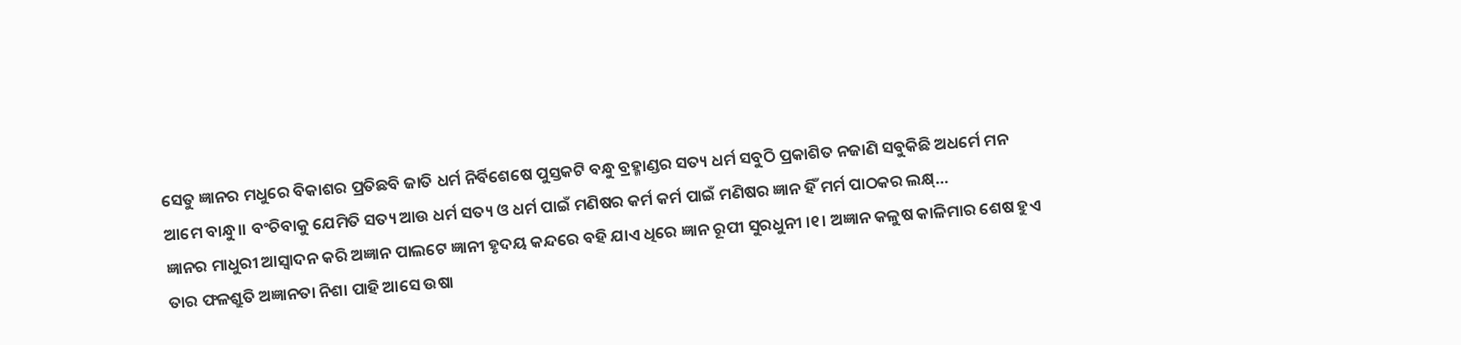ସେତୁ ଜ୍ଞାନର ମଧୁରେ ବିକାଶର ପ୍ରତିଛବି ଜାତି ଧର୍ମ ନିର୍ବିଶେଷେ ପୁସ୍ତକଟି ବନ୍ଧୁ ବ୍ରହ୍ମାଣ୍ଡର ସତ୍ୟ ଧର୍ମ ସବୁଠି ପ୍ରକାଶିତ ନଜାଣି ସବୁକିଛି ଅଧର୍ମେ ମନ ଆମେ ବାନ୍ଧୁ।। ବଂଚିବାକୁ ଯେମିତି ସତ୍ୟ ଆଉ ଧର୍ମ ସତ୍ୟ ଓ ଧର୍ମ ପାଇଁ ମଣିଷର କର୍ମ କର୍ମ ପାଇଁ ମଣିଷର ଜ୍ଞାନ ହିଁ ମର୍ମ ପାଠକର ଲକ୍ଷ୍…
ଜ୍ଞାନର ମାଧୁରୀ ଆସ୍ଵାଦନ କରି ଅଜ୍ଞାନ ପାଲଟେ ଜ୍ଞାନୀ ହୃଦୟ କନ୍ଦରେ ବହି ଯାଏ ଧିରେ ଜ୍ଞାନ ରୂପୀ ସୁରଧୁନୀ ।୧। ଅଜ୍ଞାନ କଳୁଷ କାଳିମାର ଶେଷ ହୁଏ ତାର ଫଳଶ୍ରୁତି ଅଜ୍ଞାନତା ନିଶା ପାହି ଆସେ ଉଷା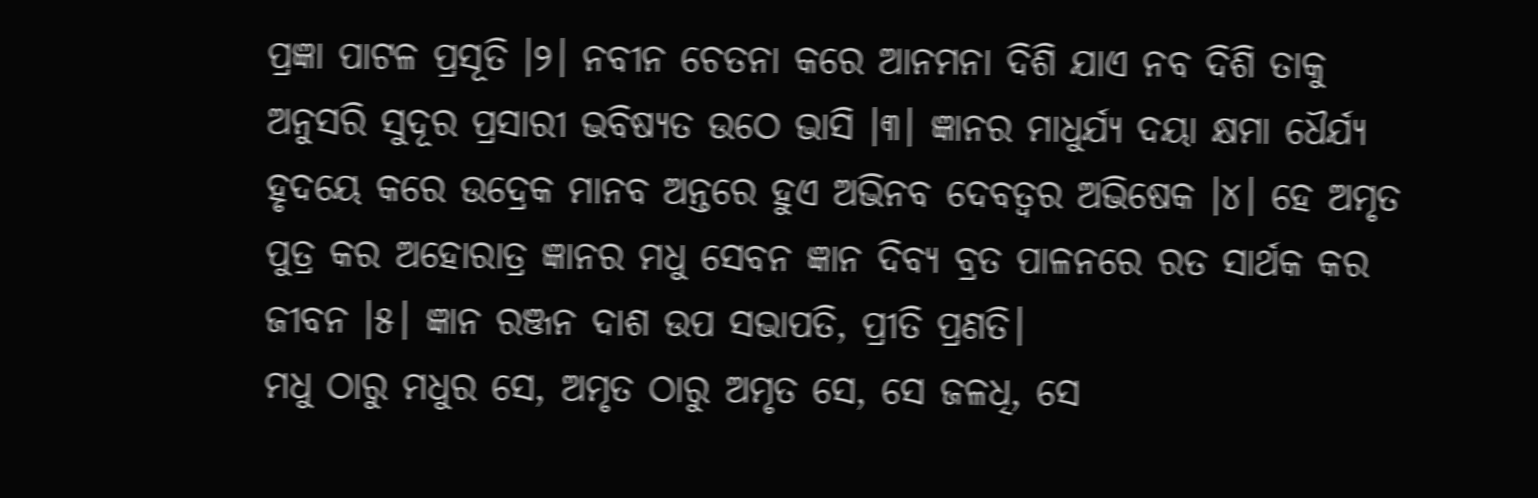ପ୍ରଜ୍ଞା ପାଟଳ ପ୍ରସୂତି ।୨। ନବୀନ ଚେତନା କରେ ଆନମନା ଦିଶି ଯାଏ ନବ ଦିଶି ତାକୁ ଅନୁସରି ସୁଦୂର ପ୍ରସାରୀ ଭବିଷ୍ୟତ ଉଠେ ଭାସି ।୩। ଜ୍ଞାନର ମାଧୁର୍ଯ୍ୟ ଦୟା କ୍ଷମା ଧୈର୍ଯ୍ୟ ହୃଦୟେ କରେ ଉଦ୍ରେକ ମାନବ ଅନ୍ତରେ ହୁଏ ଅଭିନବ ଦେବତ୍ୱର ଅଭିଷେକ ।୪। ହେ ଅମୃତ ପୁତ୍ର କର ଅହୋରାତ୍ର ଜ୍ଞାନର ମଧୁ ସେବନ ଜ୍ଞାନ ଦିବ୍ୟ ବ୍ରତ ପାଳନରେ ରତ ସାର୍ଥକ କର ଜୀବନ ।୫। ଜ୍ଞାନ ରଞ୍ଜନ ଦାଶ ଉପ ସଭାପତି, ପ୍ରୀତି ପ୍ରଣତି।
ମଧୁ ଠାରୁ ମଧୁର ସେ, ଅମୃତ ଠାରୁ ଅମୃତ ସେ, ସେ ଜଳଧି, ସେ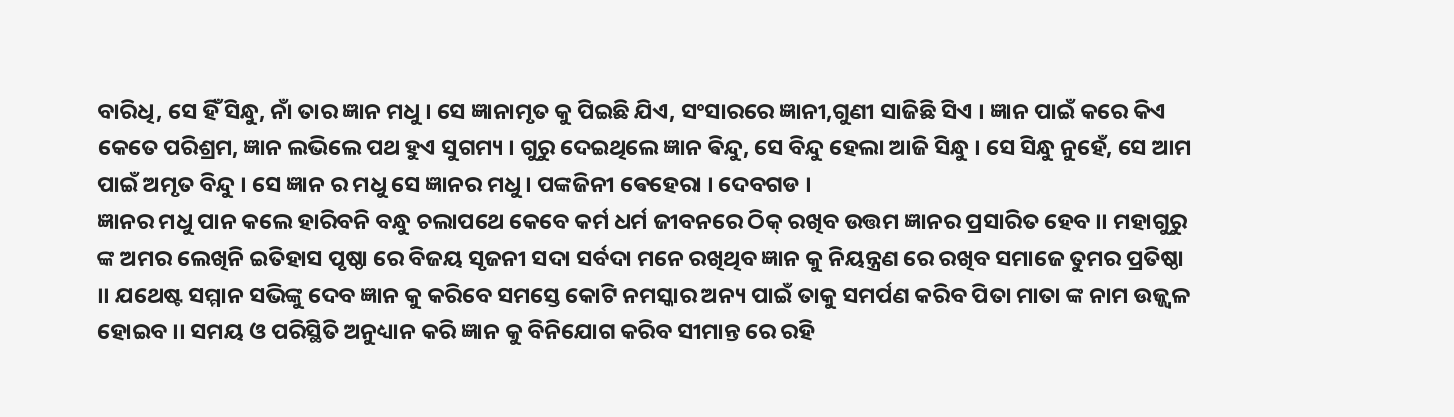ବାରିଧି, ସେ ହିଁ ସିନ୍ଧୁ, ନାଁ ତାର ଜ୍ଞାନ ମଧୁ । ସେ ଜ୍ଞାନାମୃତ କୁ ପିଇଛି ଯିଏ, ସଂସାରରେ ଜ୍ଞାନୀ,ଗୁଣୀ ସାଜିଛି ସିଏ । ଜ୍ଞାନ ପାଇଁ କରେ କିଏ କେତେ ପରିଶ୍ରମ, ଜ୍ଞାନ ଲଭିଲେ ପଥ ହୁଏ ସୁଗମ୍ୟ । ଗୁରୁ ଦେଇଥିଲେ ଜ୍ଞାନ ଵିନ୍ଦୁ, ସେ ବିନ୍ଦୁ ହେଲା ଆଜି ସିନ୍ଧୁ । ସେ ସିନ୍ଧୁ ନୁହେଁ, ସେ ଆମ ପାଇଁ ଅମୃତ ବିନ୍ଦୁ । ସେ ଜ୍ଞାନ ର ମଧୁ ସେ ଜ୍ଞାନର ମଧୁ । ପଙ୍କଜିନୀ ଵେହେରା । ଦେବଗଡ ।
ଜ୍ଞାନର ମଧୁ ପାନ କଲେ ହାରିବନି ବନ୍ଧୁ ଚଲାପଥେ କେବେ କର୍ମ ଧର୍ମ ଜୀବନରେ ଠିକ୍ ରଖିବ ଉତ୍ତମ ଜ୍ଞାନର ପ୍ରସାରିତ ହେବ ।। ମହାଗୁରୁ ଙ୍କ ଅମର ଲେଖିନି ଇତିହାସ ପୃଷ୍ଠା ରେ ବିଜୟ ସୃଜନୀ ସଦା ସର୍ବଦା ମନେ ରଖିଥିବ ଜ୍ଞାନ କୁ ନିୟନ୍ତ୍ରଣ ରେ ରଖିବ ସମାଜେ ତୁମର ପ୍ରତିଷ୍ଠା ।। ଯଥେଷ୍ଟ ସମ୍ମାନ ସଭିଙ୍କୁ ଦେବ ଜ୍ଞାନ କୁ କରିବେ ସମସ୍ତେ କୋଟି ନମସ୍କାର ଅନ୍ୟ ପାଇଁ ତାକୁ ସମର୍ପଣ କରିବ ପିତା ମାତା ଙ୍କ ନାମ ଉଜ୍ଜ୍ୱଳ ହୋଇବ ।। ସମୟ ଓ ପରିସ୍ଥିତି ଅନୁଧ୍ୟାନ କରି ଜ୍ଞାନ କୁ ବିନିଯୋଗ କରିବ ସୀମାନ୍ତ ରେ ରହି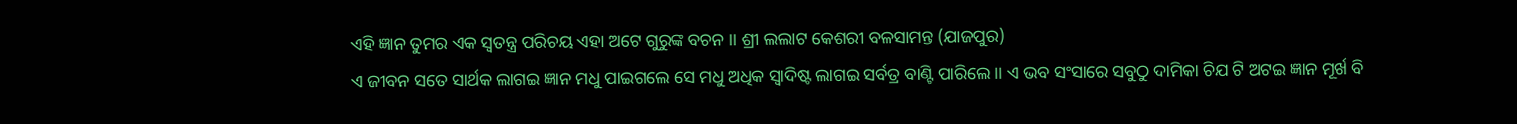ଏହି ଜ୍ଞାନ ତୁମର ଏକ ସ୍ବତନ୍ତ୍ର ପରିଚୟ ଏହା ଅଟେ ଗୁରୁଙ୍କ ବଚନ ।। ଶ୍ରୀ ଲଲାଟ କେଶରୀ ବଳସାମନ୍ତ (ଯାଜପୁର)
ଏ ଜୀବନ ସତେ ସାର୍ଥକ ଲାଗଇ ଜ୍ଞାନ ମଧୁ ପାଇଗଲେ ସେ ମଧୁ ଅଧିକ ସ୍ବାଦିଷ୍ଟ ଲାଗଇ ସର୍ବତ୍ର ବାଣ୍ଟି ପାରିଲେ ।। ଏ ଭବ ସଂସାରେ ସବୁଠୁ ଦାମିକା ଚିଯ ଟି ଅଟଇ ଜ୍ଞାନ ମୂର୍ଖ ବି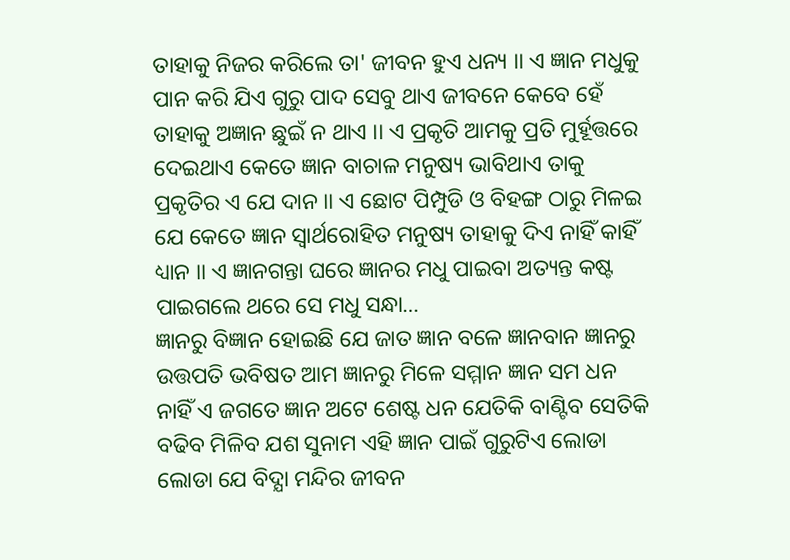ତାହାକୁ ନିଜର କରିଲେ ତା' ଜୀବନ ହୁଏ ଧନ୍ୟ ।। ଏ ଜ୍ଞାନ ମଧୁକୁ ପାନ କରି ଯିଏ ଗୁରୁ ପାଦ ସେବୁ ଥାଏ ଜୀବନେ କେବେ ହେଁ ତାହାକୁ ଅଜ୍ଞାନ ଛୁଇଁ ନ ଥାଏ ।। ଏ ପ୍ରକୃତି ଆମକୁ ପ୍ରତି ମୁର୍ହୂତ୍ତରେ ଦେଇଥାଏ କେତେ ଜ୍ଞାନ ବାଚାଳ ମନୁଷ୍ୟ ଭାବିଥାଏ ତାକୁ ପ୍ରକୃତିର ଏ ଯେ ଦାନ ।। ଏ ଛୋଟ ପିମ୍ପୁଡି ଓ ବିହଙ୍ଗ ଠାରୁ ମିଳଇ ଯେ କେତେ ଜ୍ଞାନ ସ୍ବାର୍ଥରୋହିତ ମନୁଷ୍ୟ ତାହାକୁ ଦିଏ ନାହିଁ କାହିଁ ଧ୍ୟାନ ।। ଏ ଜ୍ଞାନଗନ୍ତା ଘରେ ଜ୍ଞାନର ମଧୁ ପାଇବା ଅତ୍ୟନ୍ତ କଷ୍ଟ ପାଇଗଲେ ଥରେ ସେ ମଧୁ ସନ୍ଧା…
ଜ୍ଞାନରୁ ବିଜ୍ଞାନ ହୋଇଛି ଯେ ଜାତ ଜ୍ଞାନ ବଳେ ଜ୍ଞାନବାନ ଜ୍ଞାନରୁ ଉତ୍ତପତି ଭବିଷତ ଆମ ଜ୍ଞାନରୁ ମିଳେ ସମ୍ମାନ ଜ୍ଞାନ ସମ ଧନ ନାହିଁ ଏ ଜଗତେ ଜ୍ଞାନ ଅଟେ ଶେଷ୍ଟ ଧନ ଯେତିକି ବାଣ୍ଟିବ ସେତିକି ବଢିବ ମିଳିବ ଯଶ ସୁନାମ ଏହି ଜ୍ଞାନ ପାଇଁ ଗୁରୁଟିଏ ଲୋଡା ଲୋଡା ଯେ ବିଦ୍ଯା ମନ୍ଦିର ଜୀବନ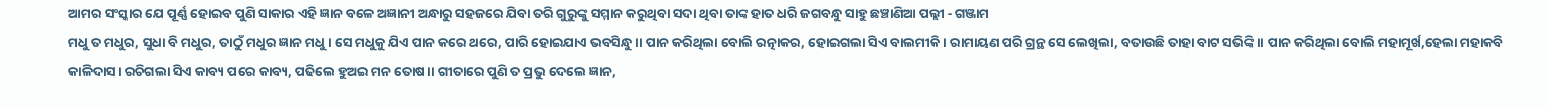ଆମର ସଂସ୍କାର ଯେ ପୂର୍ଣ୍ଣ ହୋଇବ ପୁଣି ସାକାର ଏହି ଜ୍ଞାନ ବଳେ ଅଜ୍ଞାନୀ ଅନ୍ଧାରୁ ସହଜରେ ଯିବା ତରି ଗୁରୁଙ୍କୁ ସମ୍ମାନ କରୁଥିବା ସଦା ଥିବା ତାଙ୍କ ହାତ ଧରି ଜଗବନ୍ଧୁ ସାହୁ ଛଞ୍ଚାଣିଆ ପଲ୍ଲୀ ‐ ଗଞ୍ଜାମ
ମଧୁ ତ ମଧୁର, ସୁଧା ବି ମଧୁର, ତାଠୁଁ ମଧୁର ଜ୍ଞାନ ମଧୁ। ସେ ମଧୁକୁ ଯିଏ ପାନ କରେ ଥରେ, ପାରି ହୋଇଯାଏ ଭବସିନ୍ଧୁ।। ପାନ କରିଥିଲା ବୋଲି ରତ୍ନାକର, ହୋଇଗଲା ସିଏ ବାଲମୀକି। ରାମାୟଣ ପରି ଗ୍ରନ୍ଥ ସେ ଲେଖିଲା, ବତାଉଛି ତାହା ବାଟ ସଭିଙ୍କି।। ପାନ କରିଥିଲା ବୋଲି ମହାମୂର୍ଖ,ହେଲା ମହାକବି କାଳିଦାସ। ରଚିଗଲା ସିଏ କାବ୍ୟ ପରେ କାବ୍ୟ, ପଢିଲେ ହୁଅଇ ମନ ତୋଷ।। ଗୀତାରେ ପୁଣି ତ ପ୍ରଭୁ ଦେଲେ ଜ୍ଞାନ,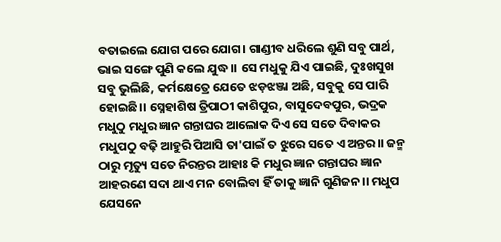ବତାଇଲେ ଯୋଗ ପରେ ଯୋଗ। ଗାଣ୍ଡୀବ ଧରିଲେ ଶୁଣି ସବୁ ପାର୍ଥ, ଭାଇ ସଙ୍ଗେ ପୁଣି କଲେ ଯୁଦ୍ଧ।। ସେ ମଧୁକୁ ଯିଏ ପାଇଛି, ଦୁଃଖସୁଖ ସବୁ ଭୁଲିଛି, କର୍ମକ୍ଷେତ୍ରେ ଯେତେ ଝଡ଼ଝଞ୍ଜା ଅଛି, ସବୁକୁ ସେ ପାରି ହୋଇଛି।। ସ୍ନେହାଶିଷ ତ୍ରିପାଠୀ କାଶିପୁର, ବାସୁଦେବପୁର, ଭଦ୍ରକ
ମଧୁଠୁ ମଧୁର ଜ୍ଞାନ ଗନ୍ତାଘର ଆଲୋକ ଦିଏ ସେ ସତେ ଦିବାକର ମଧୁପଠୁ ବଢ଼ି ଆହୁରି ପିଆସି ତା'ପାଇଁ ତ ଝୁରେ ସତେ ଏ ଅନ୍ତର।। ଜନ୍ମ ଠାରୁ ମୃତ୍ୟୁ ସତେ ନିରନ୍ତର ଆହାଃ କି ମଧୁର ଜ୍ଞାନ ଗନ୍ତାଘର ଜ୍ଞାନ ଆହରଣେ ସଦା ଥାଏ ମନ ବୋଲିବା ହିଁ ତାକୁ ଜ୍ଞାନି ଗୁଣିଜନ।। ମଧୁପ ଯେସନେ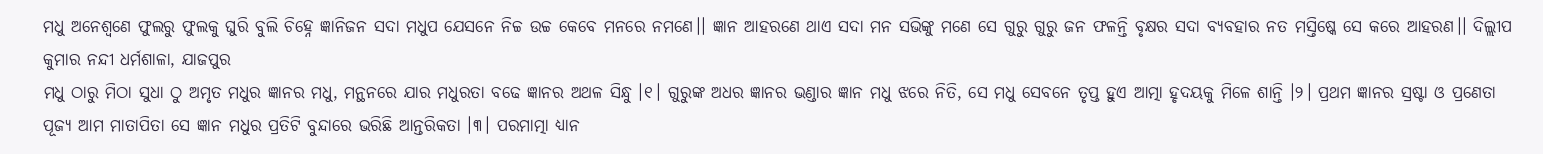ମଧୁ ଅନେଶ୍ଵଣେ ଫୁଲରୁ ଫୁଲକୁ ଘୁରି ବୁଲି ଚିହ୍ନେ ଜ୍ଞାନିଜନ ସଦା ମଧୁପ ଯେସନେ ନିଚ୍ଚ ଉଚ୍ଚ କେବେ ମନରେ ନମଣେ।। ଜ୍ଞାନ ଆହରଣେ ଥାଏ ସଦା ମନ ସଭିଙ୍କୁ ମଣେ ସେ ଗୁରୁ ଗୁରୁ ଜନ ଫଳନ୍ତି ବୃକ୍ଷର ସଦା ବ୍ୟବହାର ନତ ମସ୍ତିଷ୍କେ ସେ କରେ ଆହରଣ।। ଦିଲ୍ଲୀପ କୁମାର ନନ୍ଦୀ ଧର୍ମଶାଳା, ଯାଜପୁର
ମଧୁ ଠାରୁ ମିଠା ସୁଧା ଠୁ ଅମୃତ ମଧୁର ଜ୍ଞାନର ମଧୁ, ମନ୍ଥନରେ ଯାର ମଧୁରତା ବଢେ ଜ୍ଞାନର ଅଥଳ ସିନ୍ଧୁ ।୧। ଗୁରୁଙ୍କ ଅଧର ଜ୍ଞାନର ଭଣ୍ଡାର ଜ୍ଞାନ ମଧୁ ଝରେ ନିତି, ସେ ମଧୁ ସେବନେ ତୃପ୍ତ ହୁଏ ଆତ୍ମା ହୃଦୟକୁ ମିଳେ ଶାନ୍ତି ।୨। ପ୍ରଥମ ଜ୍ଞାନର ସ୍ରଷ୍ଟା ଓ ପ୍ରଣେତା ପୂଜ୍ୟ ଆମ ମାତାପିତା ସେ ଜ୍ଞାନ ମଧୁର ପ୍ରତିଟି ବୁନ୍ଦାରେ ଭରିଛି ଆନ୍ତରିକତା ।୩। ପରମାତ୍ମା ଧ୍ଯାନ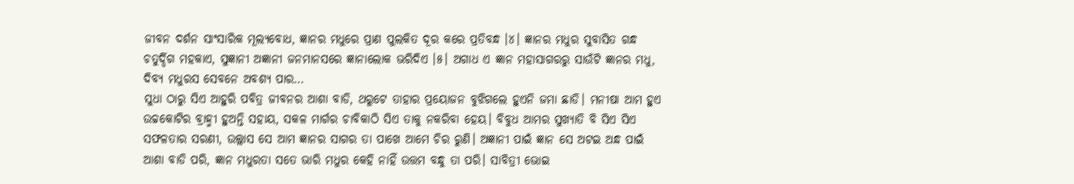ଜୀବନ ଦର୍ଶନ ସାଂସାରିକ ମୂଲ୍ଯବୋଧ, ଜ୍ଞାନର ମଧୁରେ ପ୍ରାଣ ପୁଲକିତ ଦୂର କରେ ପ୍ରତିବନ୍ଧ ।୪। ଜ୍ଞାନର ମଧୁର ସୁବାସିତ ଗନ୍ଧ ଚତୁର୍ଦ୍ଦିଗ ମହକାଏ, ସୁଜ୍ଞାନୀ ଅଜ୍ଞାନୀ ଜନମାନସରେ ଜ୍ଞାନାଲୋକ ଭରିଦିଏ ।୫। ଅଗାଧ ଏ ଜ୍ଞାନ ମହାସାଗରରୁ ସାଉଁଟି ଜ୍ଞାନର ମଧୁ, ଦିବ୍ଯ ମଧୁରସ ସେବନେ ଅବଶ୍ଯ ପାର…
ସୁଧା ଠାରୁ ସିଏ ଆହୁରି ପବିତ୍ର ଜୀବନର ଆଶା ବାଡି, ଥରୁଟେ ତାହାର ପ୍ରୟୋଜନ ବୁଝିଗଲେ ହୁଏନି ଜମା ଛାଡି। ମନୀଷା ଆମ ହୁଏ ଉଚ୍ଚକୋଟିର ବ୍ରାହ୍ମୀ ହୁଅନ୍ତି ସହାୟ, ସକଳ ମାର୍ଗର ଚାବିକାଠି ସିଏ ତାକୁ ନକରିବା ହେୟ। ବିବୁଧ ଆମର ସୁଖ୍ୟାତି ବି ସିଏ ସିଏ ସଫଳତାର ସରଣୀ, ଉଲ୍ଲାସ ସେ ଆମ ଜ୍ଞାନର ସାଗର ତା ପାଖେ ଆମେ ଚିର ରୁଣି। ଅଜ୍ଞାନୀ ପାଇଁ ଜ୍ଞାନ ସେ ଅଟଇ ଅନ୍ଧ ପାଇଁ ଆଶା ବାଡି ପରି, ଜ୍ଞାନ ମଧୁରତା ସତେ ଭାରି ମଧୁର କେହି ନାହିଁ ଉତ୍ତମ ବନ୍ଧୁ ତା ପରି। ସାବିତ୍ରୀ ଭୋଇ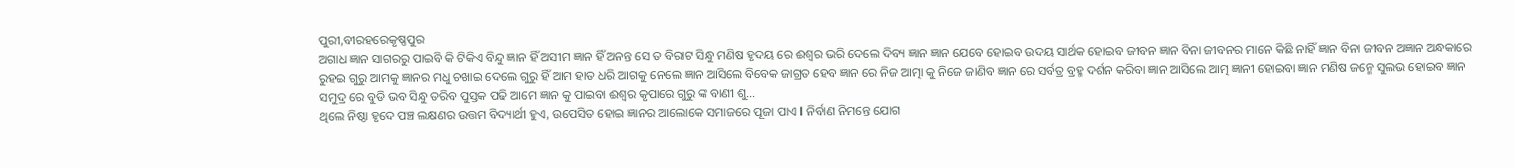ପୁରୀ,ବୀରହରେକୃଷ୍ଣପୁର
ଅଗାଧ ଜ୍ଞାନ ସାଗରରୁ ପାଇବି କି ଟିକିଏ ବିନ୍ଦୁ ଜ୍ଞାନ ହିଁ ଅସୀମ ଜ୍ଞାନ ହିଁ ଅନନ୍ତ ସେ ତ ବିରାଟ ସିନ୍ଧୁ ମଣିଷ ହୃଦୟ ରେ ଈଶ୍ୱର ଭରି ଦେଲେ ଦିବ୍ୟ ଜ୍ଞାନ ଜ୍ଞାନ ଯେବେ ହୋଇବ ଉଦୟ ସାର୍ଥକ ହୋଇବ ଜୀବନ ଜ୍ଞାନ ବିନା ଜୀବନର ମାନେ କିଛି ନାହିଁ ଜ୍ଞାନ ବିନା ଜୀବନ ଅଜ୍ଞାନ ଅନ୍ଧକାରେ ରୁହଇ ଗୁରୁ ଆମକୁ ଜ୍ଞାନର ମଧୁ ଚଖାଇ ଦେଲେ ଗୁରୁ ହିଁ ଆମ ହାତ ଧରି ଆଗକୁ ନେଲେ ଜ୍ଞାନ ଆସିଲେ ବିବେକ ଜାଗ୍ରତ ହେବ ଜ୍ଞାନ ରେ ନିଜ ଆତ୍ମା କୁ ନିଜେ ଜାଣିବ ଜ୍ଞାନ ରେ ସର୍ବତ୍ର ବ୍ରହ୍ମ ଦର୍ଶନ କରିବା ଜ୍ଞାନ ଆସିଲେ ଆତ୍ମ ଜ୍ଞାନୀ ହୋଇବା ଜ୍ଞାନ ମଣିଷ ଜନ୍ମେ ସୁଲଭ ହୋଇବ ଜ୍ଞାନ ସମୁଦ୍ର ରେ ବୁଡି ଭବ ସିନ୍ଧୁ ତରିବ ପୁସ୍ତକ ପଢି ଆମେ ଜ୍ଞାନ କୁ ପାଇବା ଈଶ୍ୱର କୃପାରେ ଗୁରୁ ଙ୍କ ବାଣୀ ଶୁ…
ଥିଲେ ନିଷ୍ଠା ହୃଦେ ପଞ୍ଚ ଲକ୍ଷଣର ଉତ୍ତମ ବିଦ୍ୟାର୍ଥୀ ହୁଏ, ଉପେସିତ ହୋଇ ଜ୍ଞାନର ଆଲୋକେ ସମାଜରେ ପୂଜା ପାଏ l ନିର୍ବାଣ ନିମନ୍ତେ ଯୋଗ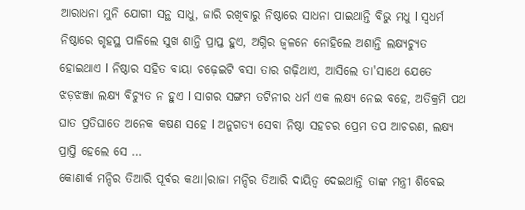ଆରାଧନା ମୁନି ଯୋଗୀ ସନ୍ଥ ସାଧୁ, ଜାରି ରଖିବାରୁ ନିଷ୍ଠାରେ ସାଧନା ପାଇଥାନ୍ତି ବିଭୁ ମଧୁ l ସ୍ବଧର୍ମ ନିଷ୍ଠାରେ ଗୃହସ୍ଥ ପାଳିଲେ ସୁଖ ଶାନ୍ତି ପ୍ରାପ୍ତ ହୁଏ, ଅଗ୍ନିର ଜ୍ୱଳନେ ନୋହିଲେ ଅଶାନ୍ତି ଲକ୍ଷ୍ୟଚ୍ୟୁତ ହୋଇଥାଏ l ନିଷ୍ଠାର ସହିତ ବାୟା ଚଢ଼େଇଟି ବସା ତାର ଗଢ଼ିଥାଏ, ଆସିଲେ ତା'ସାଥେ ଯେତେ ଝଡ଼ଝଞ୍ଜା ଲକ୍ଷ୍ୟ ବିଚ୍ୟୁତ ନ ହୁଏ l ସାଗର ସଙ୍ଗମ ତଟିନୀର ଧର୍ମ ଏକ ଲକ୍ଷ୍ୟ ନେଇ ବହେ, ଅତିକ୍ରମି ପଥ ଘାତ ପ୍ରତିଘାତେ ଅନେକ କଷଣ ସହେ l ଅନୁଗତ୍ୟ ସେବା ନିଷ୍ଠା ସହଚର ପ୍ରେମ ତପ ଆଚରଣ, ଲକ୍ଷ୍ୟ ପ୍ରାପ୍ତି ହେଲେ ସେ …
କୋଣାର୍କ ମନ୍ଦିର ତିଆରି ପୂର୍ବର କଥା।ରାଜା ମନ୍ଦିର ତିଆରି ଦାୟିତ୍ଵ ଦେଇଥାନ୍ତି ତାଙ୍କ ମନ୍ତ୍ରୀ ଶିବେଇ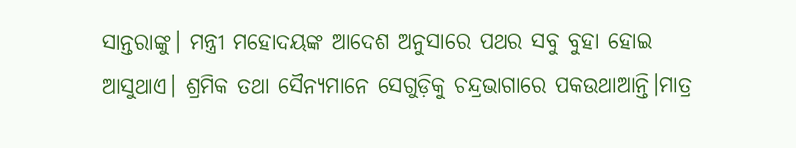ସାନ୍ତରାଙ୍କୁ। ମନ୍ତ୍ରୀ ମହୋଦୟଙ୍କ ଆଦେଶ ଅନୁସାରେ ପଥର ସବୁ ବୁହା ହୋଇ ଆସୁଥାଏ। ଶ୍ରମିକ ତଥା ସୈନ୍ୟମାନେ ସେଗୁଡ଼ିକୁ ଚନ୍ଦ୍ରଭାଗାରେ ପକଉଥାଆନ୍ତି।ମାତ୍ର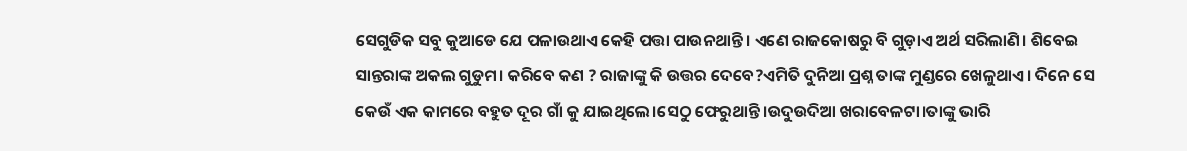ସେଗୁଡିକ ସବୁ କୁଆଡେ ଯେ ପଳାଉଥାଏ କେହି ପତ୍ତା ପାଉନଥାନ୍ତି। ଏଣେ ରାଜକୋଷରୁ ବି ଗୁଡ଼ାଏ ଅର୍ଥ ସରିଲାଣି। ଶିବେଇ ସାନ୍ତରାଙ୍କ ଅକଲ ଗୁଡୁମ। କରିବେ କଣ ? ରାଜାଙ୍କୁ କି ଉତ୍ତର ଦେବେ?ଏମିତି ଦୁନିଆ ପ୍ରଶ୍ନ ତାଙ୍କ ମୁଣ୍ଡରେ ଖେଳୁଥାଏ। ଦିନେ ସେ କେଉଁ ଏକ କାମରେ ବହୁତ ଦୂର ଗାଁ କୁ ଯାଇଥିଲେ।ସେଠୁ ଫେରୁଥାନ୍ତି।ଉଦୁଉଦିଆ ଖରାବେଳଟା।ତାଙ୍କୁ ଭାରି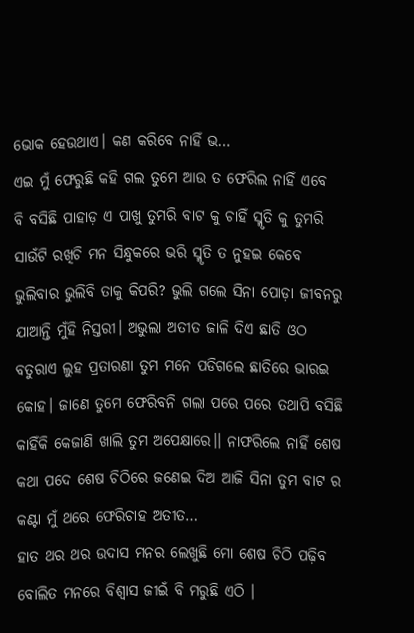ଭୋକ ହେଉଥାଏ। କଣ କରିବେ ନାହିଁ ଭ…
ଏଇ ମୁଁ ଫେରୁଛି କହି ଗଲ ତୁମେ ଆଉ ତ ଫେରିଲ ନାହିଁ ଏବେ ବି ବସିଛି ପାହାଡ଼ ଏ ପାଖୁ ତୁମରି ବାଟ କୁ ଚାହିଁ ସ୍ମୃତି କୁ ତୁମରି ସାଉଁଟି ରଖିଚି ମନ ସିନ୍ଧୁକରେ ଭରି ସ୍ମୃତି ତ ନୁହଇ କେବେ ଭୁଲିବାର ଭୁଲିବି ତାକୁ କିପରି? ଭୁଲି ଗଲେ ସିନା ପୋଡ଼ା ଜୀବନରୁ ଯାଆନ୍ତି ମୁଁହି ନିସ୍ତରୀ। ଅଭୁଲା ଅତୀତ ଜାଳି ଦିଏ ଛାତି ଓଠ ବତୁରାଏ ଲୁହ ପ୍ରତାରଣା ତୁମ ମନେ ପଡିଗଲେ ଛାତିରେ ଭାରଇ କୋହ। ଜାଣେ ତୁମେ ଫେରିବନି ଗଲା ପରେ ପରେ ତଥାପି ବସିଛି କାହିଁକି କେଜାଣି ଖାଲି ତୁମ ଅପେକ୍ଷାରେ।। ନାଫରିଲେ ନାହିଁ ଶେଷ କଥା ପଦେ ଶେଷ ଚିଠିରେ ଜଣେଇ ଦିଅ ଆଜି ସିନା ତୁମ ବାଟ ର କଣ୍ଟା ମୁଁ ଥରେ ଫେରିଚାହ ଅତୀତ…
ହାତ ଥର ଥର ଉଦାସ ମନର ଲେଖୁଛି ମୋ ଶେଷ ଚିଠି ପଢ଼ିବ ବୋଲିତ ମନରେ ବିଶ୍ୱାସ ଜୀଇଁ ବି ମରୁଛି ଏଠି ।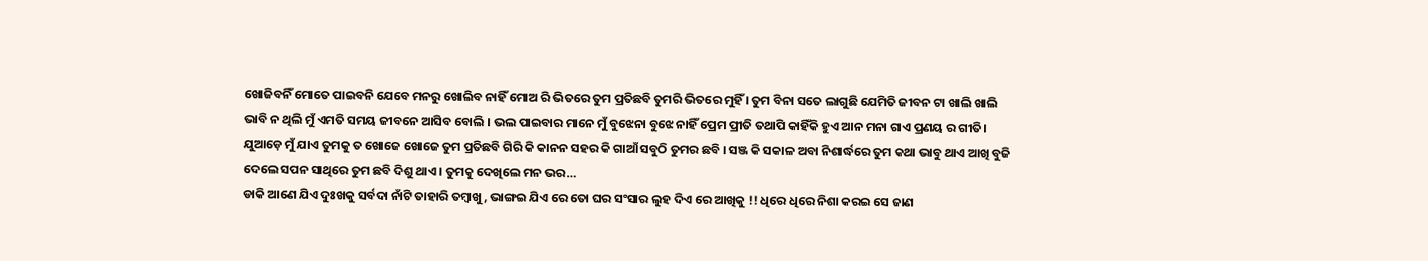ଖୋଜିବନିଁ ମୋତେ ପାଇବନି ଯେବେ ମନରୁ ଖୋଲିବ ନାହିଁ ମୋଅ ରି ଭିତରେ ତୁମ ପ୍ରତିଛବି ତୁମରି ଭିତରେ ମୁହିଁ । ତୁମ ବିନା ସତେ ଲାଗୁଛି ଯେମିତି ଜୀବନ ଟା ଖାଲି ଖାଲି ଭାବି ନ ଥିଲି ମୁଁ ଏମତି ସମୟ ଜୀବନେ ଆସିବ ବୋଲି । ଭଲ ପାଇବାର ମାନେ ମୁଁ ବୁଝେନା ବୁଝେ ନାହିଁ ପ୍ରେମ ପ୍ରୀତି ତଥାପି କାହିଁକି ହୁଏ ଆନ ମନା ଗାଏ ପ୍ରଣୟ ର ଗୀତି। ଯୁଆଡ଼େ ମୁଁ ଯାଏ ତୁମକୁ ତ ଖୋଜେ ଖୋଜେ ତୁମ ପ୍ରତିଛବି ଗିରି କି କାନନ ସହର କି ଗାଆଁ ସବୁଠି ତୁମର ଛବି । ସଞ୍ଜ କି ସକାଳ ଅବା ନିଶାର୍ଦ୍ଧରେ ତୁମ କଥା ଭାବୁ ଥାଏ ଆଖି ବୁଜି ଦେଲେ ସପନ ସାଥିରେ ତୁମ ଛବି ଦିଶୁ ଥାଏ । ତୁମକୁ ଦେଖିଲେ ମନ ଭର…
ଡାକି ଆଣେ ଯିଏ ଦୁଃଖକୁ ସର୍ବଦା ନାଁଟି ତାହାରି ତମ୍ୱାଖୁ , ଭାଙ୍ଗଇ ଯିଏ ରେ ତୋ ଘର ସଂସାର ଲୁହ ଦିଏ ରେ ଆଖିକୁ !! ଧିରେ ଧିରେ ନିଶା କରଇ ସେ ଜାଣ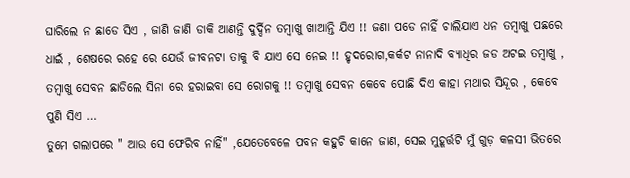ଘାରିଲେ ନ ଛାଡେ ସିଏ , ଜାଣି ଜାଣି ଡାକି ଆଣନ୍ତି ଦୁର୍ଦ୍ଦିନ ତମ୍ବାଖୁ ଖାଆନ୍ତି ଯିଏ !! ଜଣା ପଡେ ନାହିଁ ଚାଲିଯାଏ ଧନ ତମ୍ବାଖୁ ପଛରେ ଧାଇଁ , ଶେଷରେ ରହେ ରେ ଯେଉଁ ଜୀବନଟା ତାକୁ ବି ଯାଏ ସେ ନେଇ !! ହୃଦରୋଗ,କର୍କଟ ନାନାଦି ବ୍ୟାଧିର ଜଡ ଅଟଇ ତମ୍ୱାଖୁ , ତମ୍ବାଖୁ ସେବନ ଛାଡିଲେ ସିନା ରେ ହରାଇବା ସେ ରୋଗକୁ !! ତମ୍ୱାଖୁ ସେବନ କେବେ ପୋଛି ଦିଏ କାହା ମଥାର ସିନ୍ଦୂର , କେବେ ପୁଣି ସିଏ …
ତୁମେ ଗଲାପରେ " ଆଉ ସେ ଫେରିବ ନାହିଁ" ,ଯେତେବେଳେ ପବନ କହୁଚି କାନେ ଜାଣ, ସେଇ ମୁହୂର୍ତ୍ତଟି ମୁଁ ଗୁଡ଼ କଳସୀ ଭିତରେ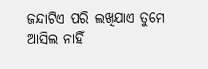ଜନ୍ଦାଟିଏ ପରି ଲଖିଯାଏ ତୁମେ ଆସିଲ ନାହିଁ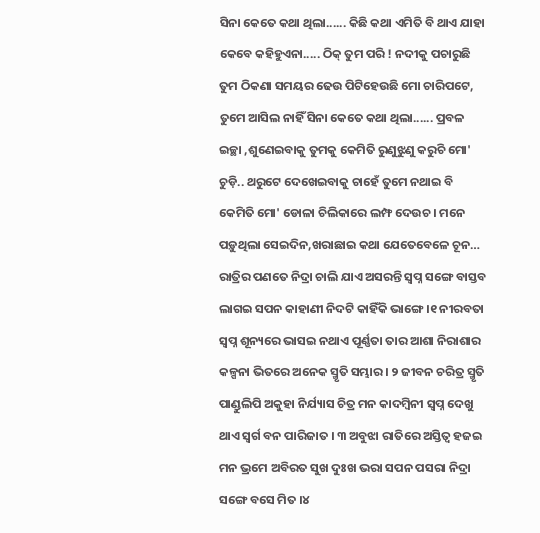ସିନା କେତେ କଥା ଥିଲା...... କିଛି କଥା ଏମିତି ବି ଥାଏ ଯାହା କେବେ କହିହୁଏନା..... ଠିକ୍ ତୁମ ପରି ! ନଦୀକୁ ପଚାରୁଛି ତୁମ ଠିକଣା ସମୟର ଢେଉ ପିଟିହେଉଛି ମୋ ଚାରିପଟେ, ତୁମେ ଆସିଲ ନାହିଁ ସିନା କେତେ କଥା ଥିଲା...... ପ୍ରବଳ ଇଚ୍ଛା ,ଶୁଣେଇବାକୁ ତୁମକୁ କେମିତି ରୁଣୁଝୁଣୁ କରୁଚି ମୋ' ଚୁଡ଼ି.. ଥରୁଟେ ଦେଖେଇବାକୁ ଚାହେଁ ତୁମେ ନଥାଇ ବି କେମିତି ମୋ' ଡୋଳା ଚିଲିକାରେ ଲମ୍ଫ ଦେଉଚ । ମନେ ପଡ଼ୁଥିଲା ସେଇଦିନ,ଖରାଛାଇ କଥା ଯେତେବେଳେ ଚୂନ…
ରାତ୍ରିର ପଣତେ ନିଦ୍ରା ଚାଲି ଯାଏ ଅସରନ୍ତି ସ୍ୱପ୍ନ ସଙ୍ଗେ ବାସ୍ତବ ଲାଗଇ ସପନ କାହାଣୀ ନିଦଟି କାହିଁକି ଭାଙ୍ଗେ ।୧ ନୀରବତା ସ୍ବପ୍ନ ଶୂନ୍ୟରେ ଭାସଇ ନଥାଏ ପୂର୍ଣ୍ଣତା ତାର ଆଶା ନିରାଶାର କଳ୍ପନା ଭିତରେ ଅନେକ ସ୍ମୃତି ସମ୍ଭାର । ୨ ଜୀବନ ଚରିତ୍ର ସ୍ମୃତି ପାଣ୍ଡୁଲିପି ଅକୁହା ନିର୍ଯ୍ୟାସ ଚିତ୍ର ମନ କାଦମ୍ବିନୀ ସ୍ବପ୍ନ ଦେଖୁ ଥାଏ ସ୍ୱର୍ଗ ବନ ପାରିଜାତ । ୩ ଅବୁଝା ରାତିରେ ଅସ୍ତିତ୍ବ ହଜଇ ମନ ଭ୍ରମେ ଅବିରତ ସୁଖ ଦୁଃଖ ଭରା ସପନ ପସରା ନିଦ୍ରା ସଙ୍ଗେ ବସେ ମିତ ।୪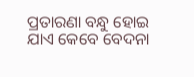ପ୍ରତାରଣା ବନ୍ଧୁ ହୋଇ ଯାଏ କେବେ ବେଦନା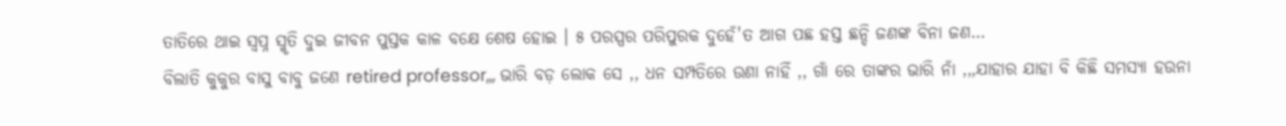ତାତିରେ ଥାଇ ସ୍ୱପ୍ନ ସ୍ମୃତି ଦୁଇ ଜୀବନ ପୁସ୍ତକ କାଳ ବକ୍ଷେ ଶେଷ ହୋଇ । ୫ ପରସ୍ପର ପରିପୁରକ ଦୁହେଁ'ତ ଆଗ ପଛ ହସ୍ତ ଛନ୍ଦି ଜଣଙ୍କ ବିନା ଜଣ…
ବିଲାତି କୁକୁର ବାସୁ ବାବୁ ଜଣେ retired professor,,, ଭାରି ବଡ଼ ଲୋକ ସେ ,, ଧନ ସମ୍ପତିରେ ଉଣା ନାହିଁ ,, ଗାଁ ରେ ତାଙ୍କର ଭାରି ନାଁ ,,,ଯାହାର ଯାହା ବି କିଛି ସମସ୍ୟା ହଉନା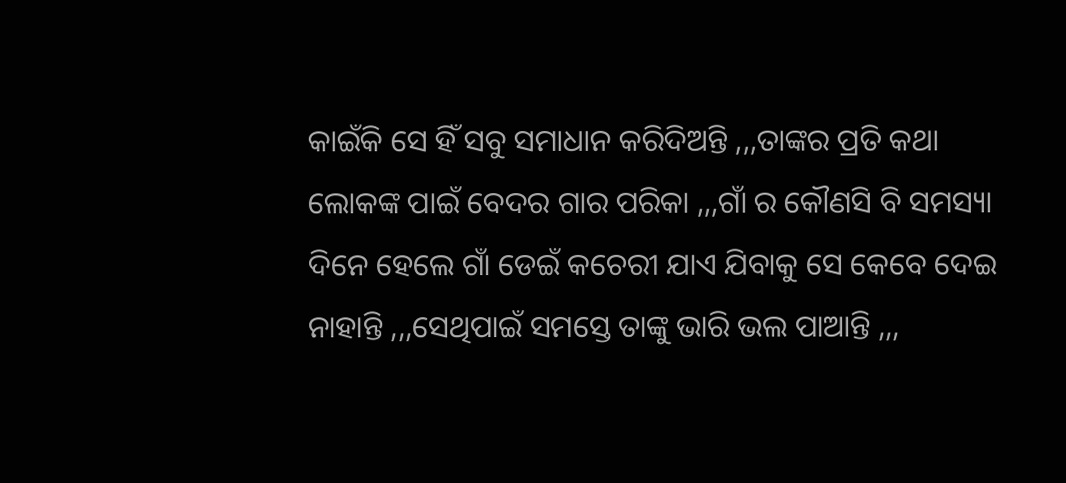କାଇଁକି ସେ ହିଁ ସବୁ ସମାଧାନ କରିଦିଅନ୍ତି ,,,ତାଙ୍କର ପ୍ରତି କଥା ଲୋକଙ୍କ ପାଇଁ ବେଦର ଗାର ପରିକା ,,,ଗାଁ ର କୌଣସି ବି ସମସ୍ୟା ଦିନେ ହେଲେ ଗାଁ ଡେଇଁ କଚେରୀ ଯାଏ ଯିବାକୁ ସେ କେବେ ଦେଇ ନାହାନ୍ତି ,,,ସେଥିପାଇଁ ସମସ୍ତେ ତାଙ୍କୁ ଭାରି ଭଲ ପାଆନ୍ତି ,,,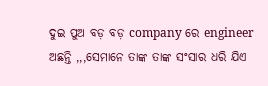ଦୁଇ ପୁଅ ବଡ଼ ବଡ଼ company ରେ engineer ଅଛନ୍ତି ,,,ସେମାନେ ତାଙ୍କ ତାଙ୍କ ସଂସାର ଧରି ଯିଏ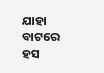ଯାହା ବାଟରେ ହସ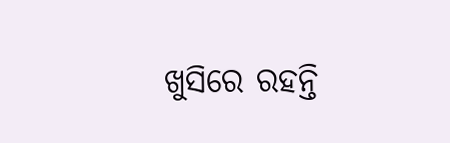ଖୁସିରେ ରହନ୍ତି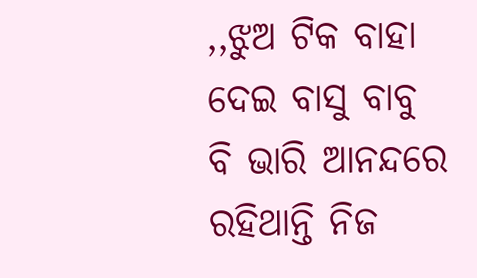,,ଝୁଅ ଟିକ ବାହା ଦେଇ ବାସୁ ବାବୁ ବି ଭାରି ଆନନ୍ଦରେ ରହିଥାନ୍ତି ନିଜ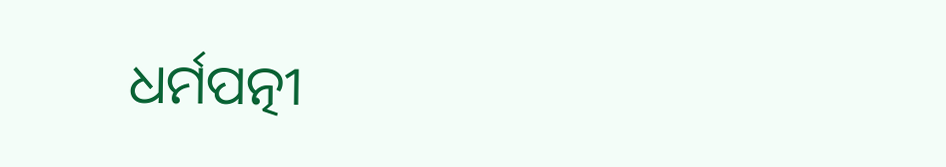ଧର୍ମପତ୍ନୀ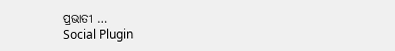ପ୍ରଭାତୀ …
Social Plugin